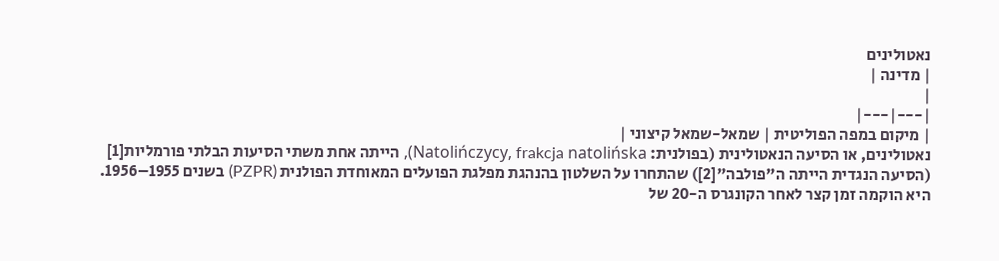נאטולינים
| מדינה |
|
|---|---|
| מיקום במפה הפוליטית | שמאל-שמאל קיצוני |
נאטולינים, או הסיעה הנאטולינית (בפולנית: Natolińczycy, frakcja natolińska), הייתה אחת משתי הסיעות הבלתי פורמליות[1] (הסיעה הנגדית הייתה ה"פולבה"[2]) שהתחרו על השלטון בהנהגת מפלגת הפועלים המאוחדת הפולנית (PZPR) בשנים 1955–1956. היא הוקמה זמן קצר לאחר הקונגרס ה-20 של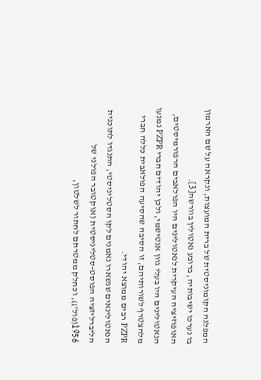המפלגה הקומוניסטית של ברית המועצות, ונקראה על שם הארמון בו נערכו ישיבותיה, ברובע נאטולין בוורשה[3].
האופוזיציה העיקרית לנאטולינים היו הפולאבים הרפורמיסטים, הנאטולינים היו בעלי גוון אנטישמי, ולכן יהודים חברי PZPR נמנעו מלהצטרף לשורותיהם, זו הסיבה שהסיעה הפולאבית כללה חברי PZPR רבים ממוצא יהודי.
הנאטולינאים שנשארו נאמנים לקו הסטליניסטי, התנגדו לתוכנית הליברליזציה הפוסט-סטליניסטית (אוקטובר הפולני של 1956(פול')), וכחלק ממטרתם לחתור לשלטון,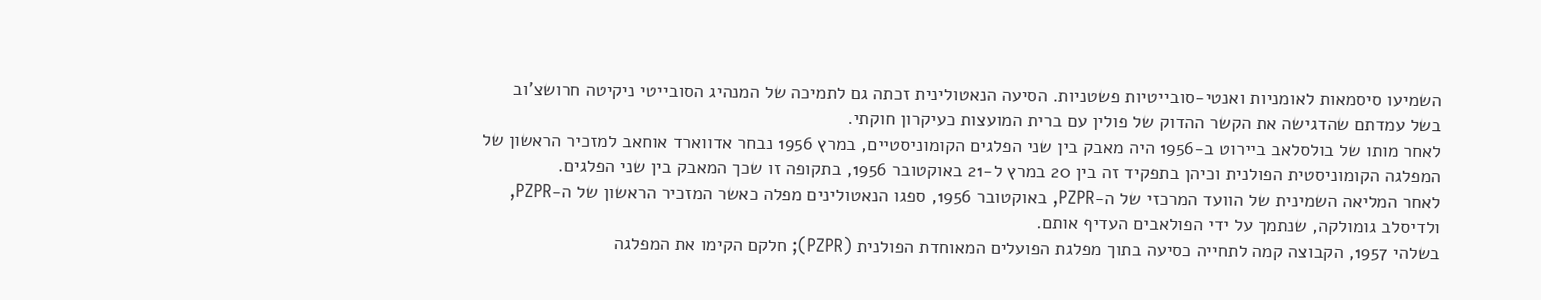השמיעו סיסמאות לאומניות ואנטי-סובייטיות פשטניות. הסיעה הנאטולינית זכתה גם לתמיכה של המנהיג הסובייטי ניקיטה חרושצ'וב בשל עמדתם שהדגישה את הקשר ההדוק של פולין עם ברית המועצות כעיקרון חוקתי.
לאחר מותו של בולסלאב ביירוט ב-1956 היה מאבק בין שני הפלגים הקומוניסטיים, במרץ 1956 נבחר אדווארד אוחאב למזכיר הראשון של המפלגה הקומוניסטית הפולנית וכיהן בתפקיד זה בין 20 במרץ ל-21 באוקטובר 1956, בתקופה זו שכך המאבק בין שני הפלגים.
לאחר המליאה השמינית של הוועד המרכזי של ה-PZPR, באוקטובר 1956, ספגו הנאטולינים מפלה כאשר המזכיר הראשון של ה-PZPR, ולדיסלב גומולקה, שנתמך על ידי הפולאבים העדיף אותם.
בשלהי 1957, הקבוצה קמה לתחייה כסיעה בתוך מפלגת הפועלים המאוחדת הפולנית (PZPR); חלקם הקימו את המפלגה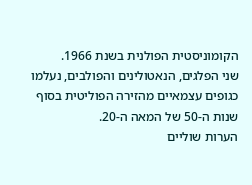הקומוניסטית הפולנית בשנת 1966.
שני הפלגים, הנאטולינים והפולבים, נעלמו כגופים עצמאיים מהזירה הפוליטית בסוף שנות ה-50 של המאה ה-20.
הערות שוליים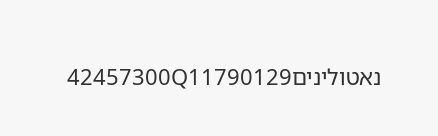נאטולינים42457300Q11790129